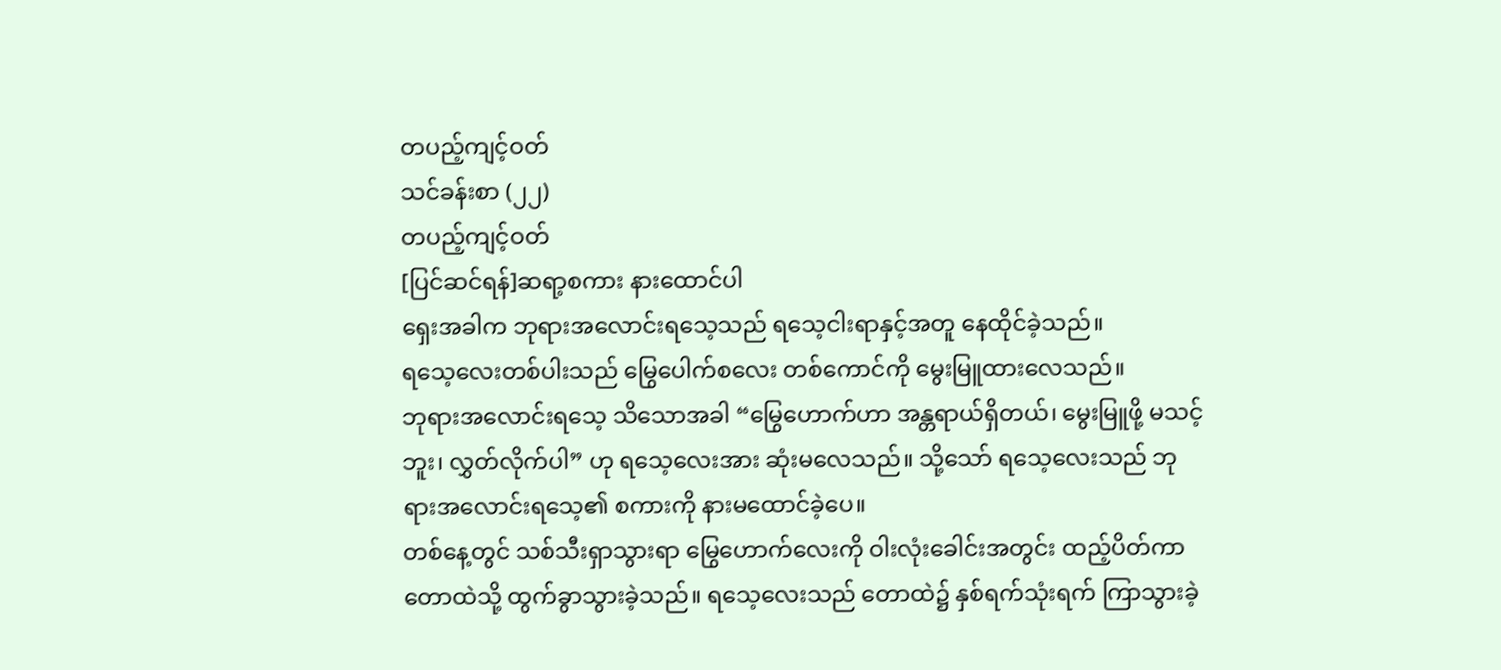တပည့်ကျင့်ဝတ်
သင်ခန်းစာ (၂၂)
တပည့်ကျင့်ဝတ်
[ပြင်ဆင်ရန်]ဆရာ့စကား နားထောင်ပါ
ရှေးအခါက ဘုရားအလောင်းရသေ့သည် ရသေ့ငါးရာနှင့်အတူ နေထိုင်ခဲ့သည်။
ရသေ့လေးတစ်ပါးသည် မြွေပေါက်စလေး တစ်ကောင်ကို မွေးမြူထားလေသည်။
ဘုရားအလောင်းရသေ့ သိသောအခါ “မြွေဟောက်ဟာ အန္တရာယ်ရှိတယ်၊ မွေးမြူဖို့ မသင့်ဘူး၊ လွှတ်လိုက်ပါ” ဟု ရသေ့လေးအား ဆုံးမလေသည်။ သို့သော် ရသေ့လေးသည် ဘုရားအလောင်းရသေ့၏ စကားကို နားမထောင်ခဲ့ပေ။
တစ်နေ့တွင် သစ်သီးရှာသွားရာ မြွေဟောက်လေးကို ဝါးလုံးခေါင်းအတွင်း ထည့်ပိတ်ကာ တောထဲသို့ ထွက်ခွာသွားခဲ့သည်။ ရသေ့လေးသည် တောထဲ၌ နှစ်ရက်သုံးရက် ကြာသွားခဲ့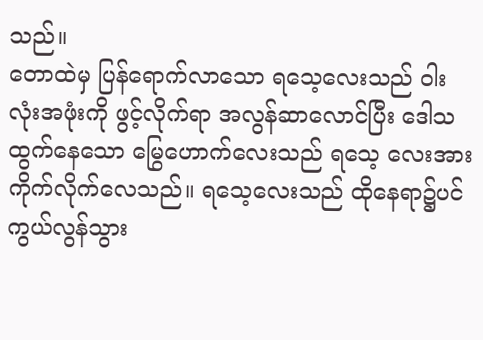သည်။
တောထဲမှ ပြန်ရောက်လာသော ရသေ့လေးသည် ဝါးလုံးအဖုံးကို ဖွင့်လိုက်ရာ အလွန်ဆာလောင်ပြီး ဒေါသထွက်နေသော မြွေဟောက်လေးသည် ရသေ့ လေးအား ကိုက်လိုက်လေသည်။ ရသေ့လေးသည် ထိုနေရာ၌ပင် ကွယ်လွန်သွား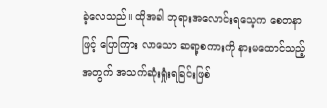ခဲ့လေသည်။ ထိုအခါ ဘုရားအလောင်းရသေ့က စေတနာဖြင့် ပြောကြား လာသော ဆရာ့စကားကို နားမထောင်သည့်အတွက် အသက်ဆုံးရှုံးရခြင်းဖြစ်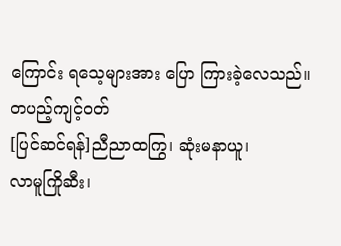ကြောင်း ရသေ့များအား ပြော ကြားခဲ့လေသည်။
တပည့်ကျင့်ဝတ်
[ပြင်ဆင်ရန်]ညီညာထကြွ၊ ဆုံးမနာယူ၊
လာမူကြိုဆီး၊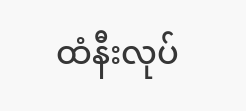ထံနီးလုပ်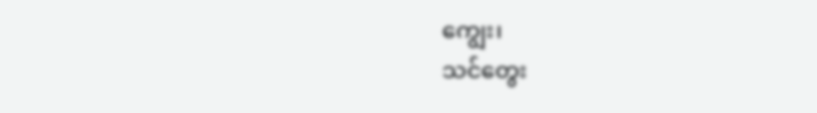ကျွေး၊
သင်တွေး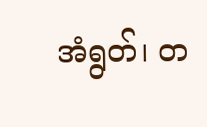အံရွတ်၊ တ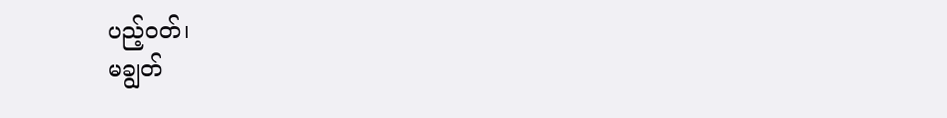ပည့်ဝတ်၊
မချွတ်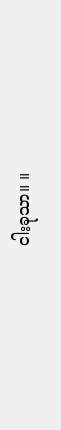ငါးခုသာ။ ။